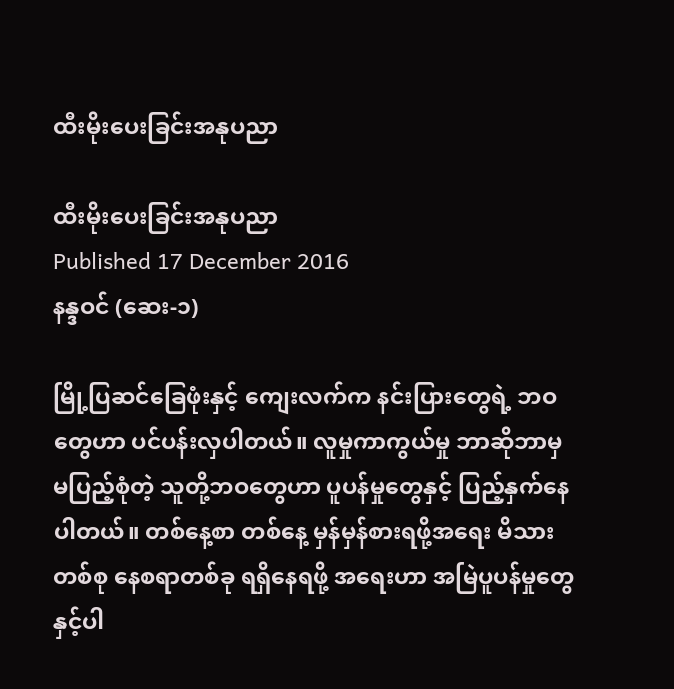ထီးမိုးပေးခြင်းအနုပညာ

ထီးမိုးပေးခြင်းအနုပညာ
Published 17 December 2016
နန္ဒဝင် (ဆေး-၁)

မြို့ပြဆင်ခြေဖုံးနှင့် ကျေးလက်က နင်းပြားတွေရဲ့ ဘဝတွေဟာ ပင်ပန်းလှပါတယ်။ လူမှုကာကွယ်မှု ဘာဆိုဘာမှ မပြည့်စုံတဲ့ သူတို့ဘဝတွေဟာ ပူပန်မှုတွေနှင့် ပြည့်နှက်နေပါတယ်။ တစ်နေ့စာ တစ်နေ့ မှန်မှန်စားရဖို့အရေး မိသားတစ်စု နေစရာတစ်ခု ရရှိနေရဖို့ အရေးဟာ အမြဲပူပန်မှုတွေနှင့်ပါ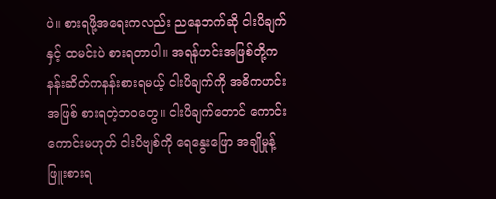ပဲ။ စားရဖို့အရေးကလည်း ညနေဘက်ဆို ငါးပိချက်နှင့် ထမင်းပဲ စားရတာပါ။ အရန်ဟင်းအဖြစ်တို့က  နန်းဆိတ်ကနန်းစားရမယ့် ငါးပိချက်ကို အဓိကဟင်းအဖြစ် စားရတဲ့ဘဝတွေ။ ငါးပိချက်တောင် ကောင်းကောင်းမဟုတ် ငါးပိဗျစ်ကို ရေနွေးဖြော အချိုမှုန့်ဖြူးစားရ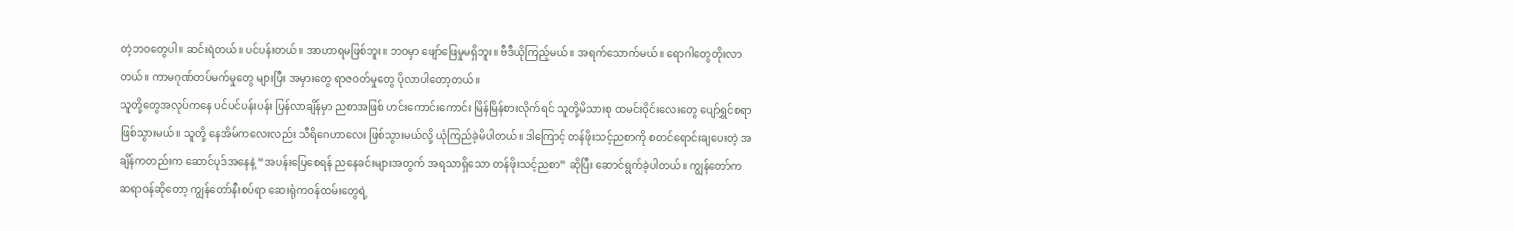တဲ့ဘဝတွေပါ။ ဆင်းရဲတယ်။ ပင်ပန်းတယ်။ အာဟာရမဖြစ်ဘူး။ ဘဝမှာ ဖျော်ဖြေမှုမရှိဘူး။ ဗီဒီယိုကြည့်မယ်။ အရက်သောက်မယ်။ ရောဂါတွေတိုးလာတယ်။ ကာမဂုဏ်တပ်မက်မှုတွေ များပြီး အမှားတွေ ရာဇဝတ်မှုတွေ ပိုလာပါတော့တယ်။
သူတို့တွေအလုပ်ကနေ ပင်ပင်ပန်းပန်း ပြန်လာချိန်မှာ ညစာအဖြစ် ဟင်းကောင်းကောင်း မြိန်မြိန်စားလိုက်ရင် သူတို့မိသားစု ထမင်းဝိုင်းလေးတွေ ပျော်ရွှင်စရာဖြစ်သွားမယ်။ သူတို့ နေအိမ်ကလေးလည်း သီရိဂေဟာလေး ဖြစ်သွားမယ်လို့ ယုံကြည်ခဲ့မိပါတယ်။ ဒါကြောင့် တန်ဖိုးသင့်ညစာကို စတင်ရောင်းချပေးတဲ့ အချိန်ကတည်းက ဆောင်ပုဒ်အနေနဲ့ “အပန်းပြေစေရန် ညနေခင်းများအတွက် အရသာရှိသော တန်ဖိုးသင့်ညစာ” ဆိုပြီး ဆောင်ရွက်ခဲ့ပါတယ်။ ကျွန်တော်က ဆရာဝန်ဆိုတော့ ကျွန်တော်နီးစပ်ရာ ဆေးရုံကဝန်ထမ်းတွေရဲ့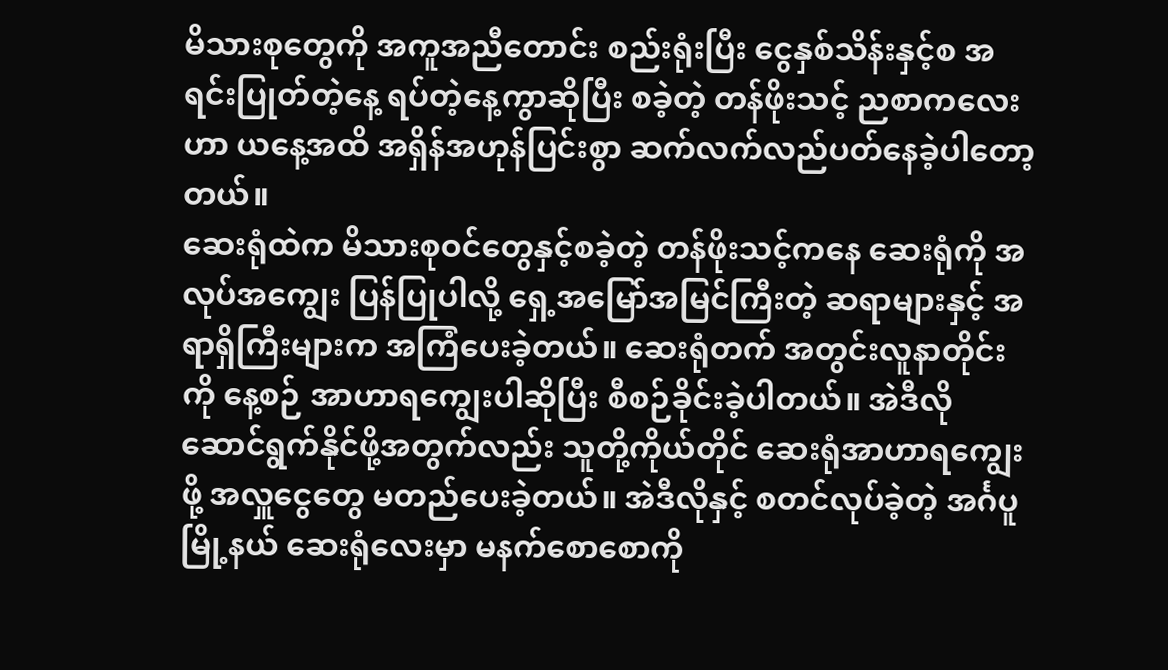မိသားစုတွေကို အကူအညီတောင်း စည်းရုံးပြီး ငွေနှစ်သိန်းနှင့်စ အရင်းပြုတ်တဲ့နေ့ ရပ်တဲ့နေ့ကွာဆိုပြီး စခဲ့တဲ့ တန်ဖိုးသင့် ညစာကလေးဟာ ယနေ့အထိ အရှိန်အဟုန်ပြင်းစွာ ဆက်လက်လည်ပတ်နေခဲ့ပါတော့တယ်။
ဆေးရုံထဲက မိသားစုဝင်တွေနှင့်စခဲ့တဲ့ တန်ဖိုးသင့်ကနေ ဆေးရုံကို အလုပ်အကျွေး ပြန်ပြုပါလို့ ရှေ့အမြော်အမြင်ကြီးတဲ့ ဆရာများနှင့် အရာရှိကြီးများက အကြံပေးခဲ့တယ်။ ဆေးရုံတက် အတွင်းလူနာတိုင်းကို နေ့စဉ် အာဟာရကျွေးပါဆိုပြီး စီစဉ်ခိုင်းခဲ့ပါတယ်။ အဲဒီလို ဆောင်ရွက်နိုင်ဖို့အတွက်လည်း သူတို့ကိုယ်တိုင် ဆေးရုံအာဟာရကျွေးဖို့ အလှူငွေတွေ မတည်ပေးခဲ့တယ်။ အဲဒီလိုနှင့် စတင်လုပ်ခဲ့တဲ့ အင်္ဂပူမြို့နယ် ဆေးရုံလေးမှာ မနက်စောစောကို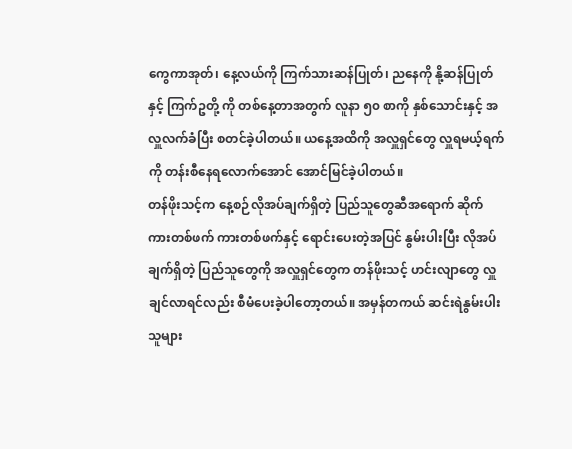ကွေကာအုတ်၊ နေ့လယ်ကို ကြက်သားဆန်ပြုတ်၊ ညနေကို နို့ဆန်ပြုတ်နှင့် ကြက်ဥတို့ ကို တစ်နေ့တာအတွက် လူနာ ၅၀ စာကို နှစ်သောင်းနှင့် အလှူလက်ခံပြီး စတင်ခဲ့ပါတယ်။ ယနေ့အထိကို အလှူရှင်တွေ လှူရမယ့်ရက်ကို တန်းစီနေရလောက်အောင် အောင်မြင်ခဲ့ပါတယ်။
တန်ဖိုးသင့်က နေ့စဉ်လိုအပ်ချက်ရှိတဲ့ ပြည်သူတွေဆီအရောက် ဆိုက်ကားတစ်ဖက် ကားတစ်ဖက်နှင့် ရောင်းပေးတဲ့အပြင် နွမ်းပါးပြီး လိုအပ်ချက်ရှိတဲ့ ပြည်သူတွေကို အလှူရှင်တွေက တန်ဖိုးသင့် ဟင်းလျာတွေ လှူချင်လာရင်လည်း စီမံပေးခဲ့ပါတော့တယ်။ အမှန်တကယ် ဆင်းရဲနွမ်းပါးသူများ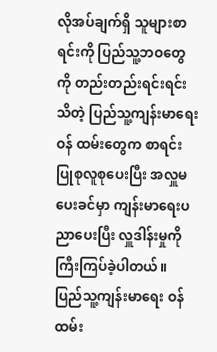လိုအပ်ချက်ရှိ သူများစာရင်းကို ပြည်သူ့ဘဝတွေကို တည်းတည်းရင်းရင်းသိတဲ့ ပြည်သူ့ကျန်းမာရေးဝန် ထမ်းတွေက စာရင်းပြုစုလူစုပေးပြီး အလှူမပေးခင်မှာ ကျန်းမာရေးပညာပေးပြီး လှူဒါန်းမှုကို ကြီးကြပ်ခဲ့ပါတယ်။ ပြည်သူ့ကျန်းမာရေး ဝန်ထမ်း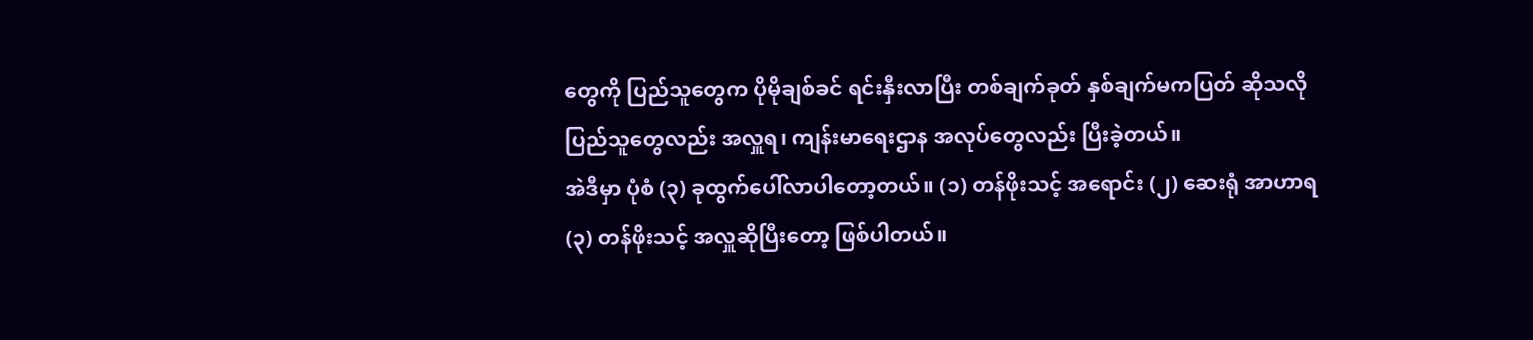တွေကို ပြည်သူတွေက ပိုမိုချစ်ခင် ရင်းနှီးလာပြီး တစ်ချက်ခုတ် နှစ်ချက်မကပြတ် ဆိုသလို ပြည်သူတွေလည်း အလှူရ၊ ကျန်းမာရေးဌာန အလုပ်တွေလည်း ပြီးခဲ့တယ်။
အဲဒီမှာ ပုံစံ (၃) ခုထွက်ပေါ်လာပါတော့တယ်။ (၁) တန်ဖိုးသင့် အရောင်း (၂) ဆေးရုံ အာဟာရ (၃) တန်ဖိုးသင့် အလှူဆိုပြီးတော့ ဖြစ်ပါတယ်။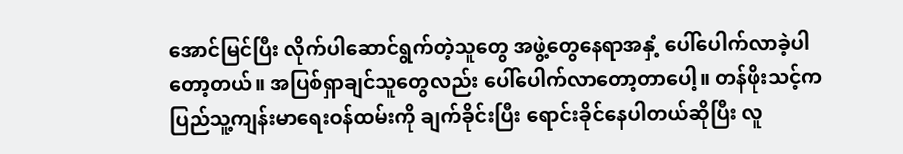အောင်မြင်ပြီး လိုက်ပါဆောင်ရွက်တဲ့သူတွေ အဖွဲ့တွေနေရာအနှံ့ ပေါ်ပေါက်လာခဲ့ပါတော့တယ်။ အပြစ်ရှာချင်သူတွေလည်း ပေါ်ပေါက်လာတော့တာပေါ့။ တန်ဖိုးသင့်က ပြည်သူ့ကျန်းမာရေးဝန်ထမ်းကို ချက်ခိုင်းပြီး ရောင်းခိုင်နေပါတယ်ဆိုပြီး လူ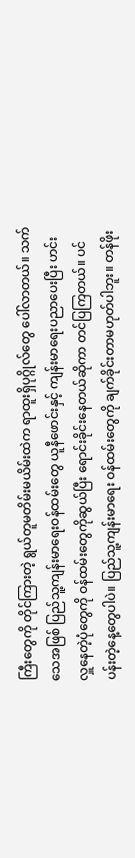ကြီးတွေကို တိုင်ကြားတဲ့ ရွယ်တူမတိမ်းမယိမ်းထဲက ရာထူးရှိပုဂ္ဂိုလ်တွေ ပေါ်လာတယ်။ သက်သေအဖြစ် ပြည်သူ့ကျန်းမာရေးဝန်ထမ်းတွေ ယူနီဖောင်းနှင့် ကျန်းမာရေးပညာပေးပြီး ဟင်းလှူနေတဲ့ပုံတွေကို ဝန်ထမ်းတွေကိုဆွယ်ပြီး ရောင်းခိုင်းနေတယ်ဆိုကာ တင်ပြကြတယ်။ ပင်ပန်းတဲ့နေ့တွေပါပဲ။ ပြည်သူ့ကျန်းမာရေး ဝန်ထမ်းတွေကို ချက်ခိုင်းတာမဟုတ်ပါဘူး။ တန်ဖိုး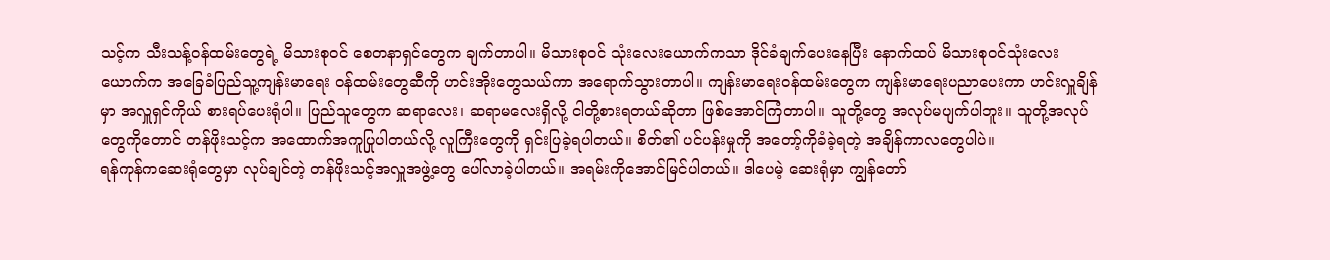သင့်က သီးသန့်ဝန်ထမ်းတွေရဲ့ မိသားစုဝင် စေတနာရှင်တွေက ချက်တာပါ။ မိသားစုဝင် သုံးလေးယောက်ကသာ ဒိုင်ခံချက်ပေးနေပြီး နောက်ထပ် မိသားစုဝင်သုံးလေးယောက်က အခြေခံပြည်သူ့ကျန်းမာရေး ဝန်ထမ်းတွေဆီကို ဟင်းအိုးတွေသယ်ကာ အရောက်သွားတာပါ။ ကျန်းမာရေးဝန်ထမ်းတွေက ကျန်းမာရေးပညာပေးကာ ဟင်းလှူချိန်မှာ အလှူရှင်ကိုယ် စားရပ်ပေးရုံပါ။ ပြည်သူတွေက ဆရာလေး၊ ဆရာမလေးရှိလို့ ငါတို့စားရတယ်ဆိုတာ ဖြစ်အောင်ကြံတာပါ။ သူတို့တွေ အလုပ်မပျက်ပါဘူး။ သူတို့အလုပ်တွေကိုတောင် တန်ဖိုးသင့်က အထောက်အကူပြုပါတယ်လို့ လူကြီးတွေကို ရှင်းပြခဲ့ရပါတယ်။ စိတ်၏ ပင်ပန်းမှုကို အတော့်ကိုခံခဲ့ရတဲ့ အချိန်ကာလတွေပါပဲ။
ရန်ကုန်ကဆေးရုံတွေမှာ လုပ်ချင်တဲ့ တန်ဖိုးသင့်အလှူအဖွဲ့တွေ ပေါ်လာခဲ့ပါတယ်။ အရမ်းကိုအောင်မြင်ပါတယ်။ ဒါပေမဲ့ ဆေးရုံမှာ ကျွန်တော်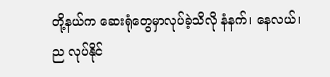တို့နယ်က ဆေးရုံတွေမှာလုပ်ခဲ့သိလို နံနက်၊ နေလယ်၊ ည လုပ်နိုင်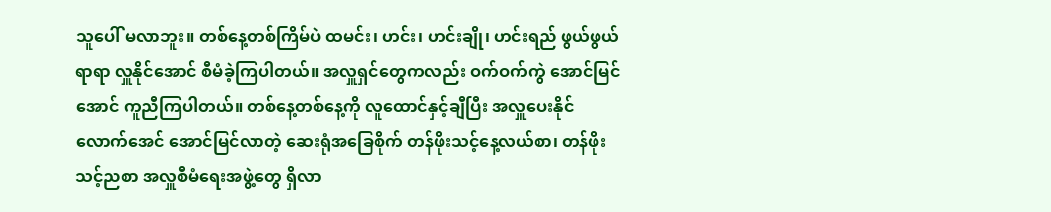သူပေါ် မလာဘူး။ တစ်နေ့တစ်ကြိမ်ပဲ ထမင်း၊ ဟင်း၊ ဟင်းချို၊ ဟင်းရည် ဖွယ်ဖွယ်ရာရာ လှူနိုင်အောင် စီမံခဲ့ကြပါတယ်။ အလှူရှင်တွေကလည်း ဝက်ဝက်ကွဲ အောင်မြင်အောင် ကူညီကြပါတယ်။ တစ်နေ့တစ်နေ့ကို လူထောင်နှင့်ချီပြီး အလှူပေးနိုင်လောက်အေင် အောင်မြင်လာတဲ့ ဆေးရုံအခြေစိုက် တန်ဖိုးသင့်နေ့လယ်စာ၊ တန်ဖိုးသင့်ညစာ အလှူစီမံရေးအဖွဲ့တွေ ရှိလာ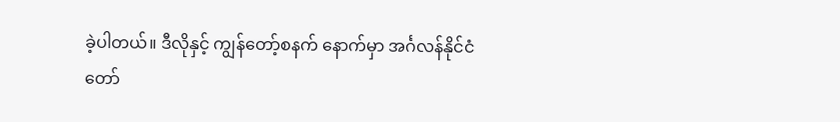ခဲ့ပါတယ်။ ဒီလိုနှင့် ကျွန်တော့်စနက် နောက်မှာ အင်္ဂလန်နိုင်ငံ တော်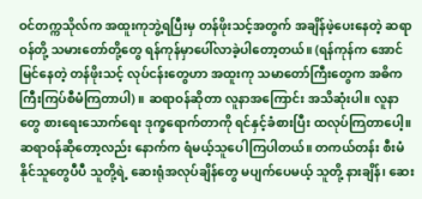ဝင်တက္ကသိုလ်က အထူးကုဘွဲ့ရပြီးမှ တန်ဖိုးသင့်အတွက် အချိန်ဖဲ့ပေးနေတဲ့ ဆရာဝန်တို့ သမားတော်တို့တွေ ရန်ကုန်မှာပေါ်လာခဲ့ပါတော့တယ်။ (ရန်ကုန်က အောင်မြင်နေတဲ့ တန်ဖိုးသင့် လုပ်ငန်းတွေဟာ အထူးကု သမာတော်ကြီးတွေက အဓိက ကြီးကြပ်စီမံကြတာပါ) ။ ဆရာဝန်ဆိုတာ လူနာအကြောင်း အသိဆုံးပါ။ လူနာတွေ စားရေးသောက်ရေး ဒုက္ခရောက်တာကို ရင်နှင့်ခံစားပြီး ထလုပ်ကြတာပေါ့။ ဆရာဝန်ဆိုတော့လည်း နောက်က ရံမယ့်သူပေါကြပါတယ်။ တကယ်တန်း စီးမံနိုင်သူတွေပီပီ သူတို့ရဲ့ ဆေးရုံအလုပ်ချိန်တွေ မပျက်ပေမယ့် သူတို့ နားချိန်၊ ဆေး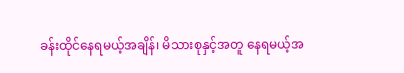ခန်းထိုင်နေရမယ့်အချိန်၊ မိသားစုနှင့်အတူ နေရမယ့်အ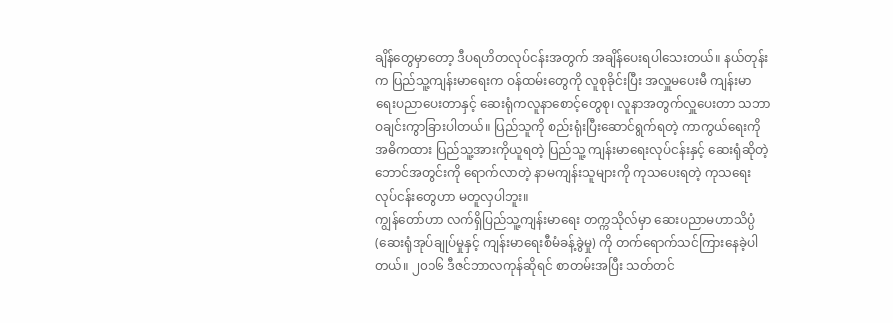ချိန်တွေမှာတော့ ဒီပရဟိတလုပ်ငန်းအတွက် အချိန်ပေးရပါသေးတယ်။ နယ်တုန်းက ပြည်သူ့ကျန်းမာရေးက ဝန်ထမ်းတွေကို လူစုခိုင်းပြီး အလှူမပေးမီ ကျန်းမာရေးပညာပေးတာနှင့် ဆေးရုံကလူနာစောင့်တွေစု၊ လူနာအတွက်လှူပေးတာ သဘာဝချင်းကွာခြားပါတယ်။ ပြည်သူကို စည်းရုံးပြီးဆောင်ရွက်ရတဲ့ ကာကွယ်ရေးကို အဓိကထား ပြည်သူ့အားကိုယူရတဲ့ ပြည်သူ့ ကျန်းမာရေးလုပ်ငန်းနှင့် ဆေးရုံဆိုတဲ့ ဘောင်အတွင်းကို ရောက်လာတဲ့ နာမကျန်းသူများကို ကုသပေးရတဲ့ ကုသရေးလုပ်ငန်းတွေဟာ မတူလှပါဘူး။
ကျွန်တော်ဟာ လက်ရှိပြည်သူ့ကျန်းမာရေး တက္ကသိုလ်မှာ ဆေးပညာမဟာသိပ္ပံ (ဆေးရုံအုပ်ချုပ်မှုနှင့် ကျန်းမာရေးစီမံခန့်ခွဲမှု) ကို တက်ရောက်သင်ကြားနေခဲ့ပါတယ်။ ၂၀၁၆ ဒီဇင်ဘာလကုန်ဆိုရင် စာတမ်းအပြီး သတ်တင်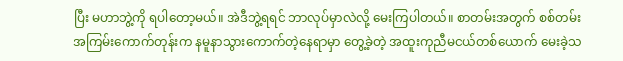ပြီး မဟာဘွဲ့ကို ရပါတော့မယ်။ အဲဒီဘွဲ့ရရင် ဘာလုပ်မှာလဲလို့ မေးကြပါတယ်။ စာတမ်းအတွက် စစ်တမ်းအကြမ်းကောက်တုန်းက နမူနာသွားကောက်တဲ့နေရာမှာ တွေ့ခဲ့တဲ့ အထူးကုညီမငယ်တစ်ယောက် မေးခဲ့သ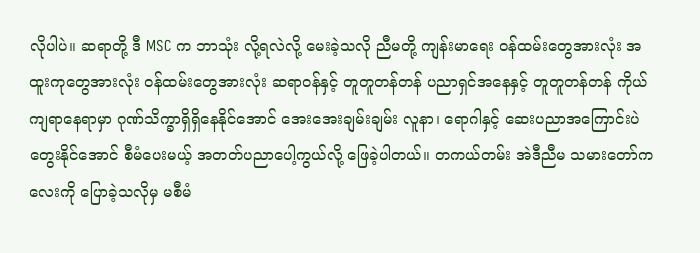လိုပါပဲ။ ဆရာတို့ ဒီ MSC က ဘာသုံး လို့ရလဲလို့ မေးခဲ့သလို ညီမတို့ ကျန်းမာရေး ဝန်ထမ်းတွေအားလုံး အထူးကုတွေအားလုံး ဝန်ထမ်းတွေအားလုံး ဆရာဝန်နှင့် တူတူတန်တန် ပညာရှင်အနေနှင့် တူတူတန်တန် ကိုယ်ကျရာနေရာမှာ ဂုဏ်သိက္ခာရှိရှိနေနိုင်အောင် အေးအေးချမ်းချမ်း လူနာ၊ ရောဂါနှင့် ဆေးပညာအကြောင်းပဲ တွေးနိုင်အောင် စီမံပေးမယ့် အတတ်ပညာပေါ့ကွယ်လို့ ဖြေခဲ့ပါတယ်။ တကယ်တမ်း အဲဒီညီမ သမားတော်ကလေးကို ပြောခဲ့သလိုမှ မစီမံ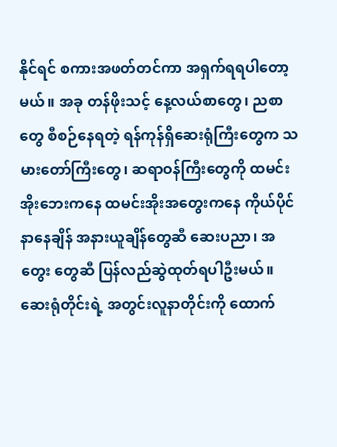နိုင်ရင် စကားအဖတ်တင်ကာ အရှက်ရရပါတော့မယ်။ အခု တန်ဖိုးသင့် နေ့လယ်စာတွေ၊ ညစာတွေ စီစဉ်နေရတဲ့ ရန်ကုန်ရှိဆေးရုံကြီးတွေက သမားတော်ကြီးတွေ၊ ဆရာဝန်ကြီးတွေကို ထမင်းအိုးဘေးကနေ ထမင်းအိုးအတွေးကနေ ကိုယ်ပိုင်နာနေချိန် အနားယူချိန်တွေဆီ ဆေးပညာ၊ အတွေး တွေဆီ ပြန်လည်ဆွဲထုတ်ရပါဦးမယ်။ ဆေးရုံတိုင်းရဲ့ အတွင်းလူနာတိုင်းကို ထောက်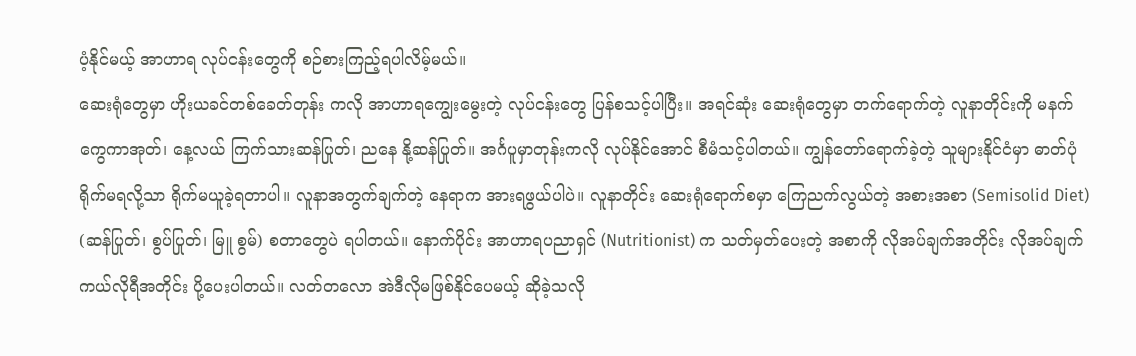ပံ့နိုင်မယ့် အာဟာရ လုပ်ငန်းတွေကို စဉ်စားကြည့်ရပါလိမ့်မယ်။
ဆေးရုံတွေမှာ ဟိုးယခင်တစ်ခေတ်တုန်း ကလို အာဟာရကျွေးမွေးတဲ့ လုပ်ငန်းတွေ ပြန်စသင့်ပါပြီး။ အရင်ဆုံး ဆေးရုံတွေမှာ တက်ရောက်တဲ့ လူနာတိုင်းကို မနက်ကွေကာအုတ်၊ နေ့လယ် ကြက်သားဆန်ပြုတ်၊ ညနေ နို့ဆန်ပြုတ်။ အင်္ဂပူမှာတုန်းကလို လုပ်နိုင်အောင် စီမံသင့်ပါတယ်။ ကျွန်တော်ရောက်ခဲ့တဲ့ သူများနိုင်ငံမှာ ဓာတ်ပုံရိုက်မရလို့သာ ရိုက်မယူခဲ့ရတာပါ။ လူနာအတွက်ချက်တဲ့ နေရာက အားရဖွယ်ပါပဲ။ လူနာတိုင်း ဆေးရုံရောက်စမှာ ကြေညက်လွယ်တဲ့ အစားအစာ (Semisolid Diet) (ဆန်ပြုတ်၊ စွပ်ပြုတ်၊ မြူ စွမ်) စတာတွေပဲ ရပါတယ်။ နောက်ပိုင်း အာဟာရပညာရှင် (Nutritionist) က သတ်မှတ်ပေးတဲ့ အစာကို လိုအပ်ချက်အတိုင်း လိုအပ်ချက် ကယ်လိုရီအတိုင်း ပို့ပေးပါတယ်။ လတ်တလော အဲဒီလိုမဖြစ်နိုင်ပေမယ့် ဆိုခဲ့သလို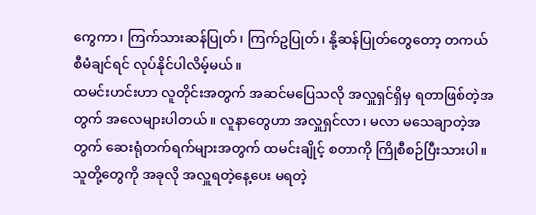ကွေကာ၊ ကြက်သားဆန်ပြုတ်၊ ကြက်ဥပြုတ်၊ နို့ဆန်ပြုတ်တွေတော့ တကယ်စီမံချင်ရင် လုပ်နိုင်ပါလိမ့်မယ်။
ထမင်းဟင်းဟာ လူတိုင်းအတွက် အဆင်မပြေသလို အလှူရှင်ရှိမှ ရတာဖြစ်တဲ့အတွက် အလေများပါတယ်။ လူနာတွေဟာ အလှူရှင်လာ၊ မလာ မသေချာတဲ့အတွက် ဆေးရုံတက်ရက်များအတွက် ထမင်းချိုင့် စတာကို ကြိုစီစဉ်ပြီးသားပါ။ သူတို့တွေကို အခုလို အလှူရတဲ့နေ့ပေး မရတဲ့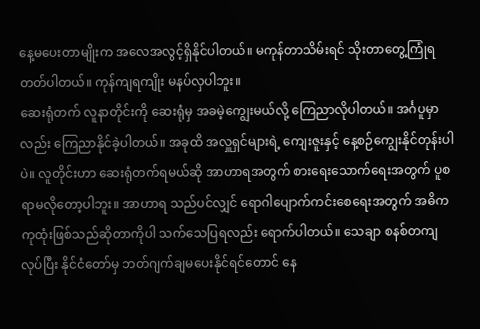နေ့မပေးတာမျိုးက အလေအလွင့်ရှိနိုင်ပါတယ်။ မကုန်တာသိမ်းရင် သိုးတာတွေ့ကြုံရတတ်ပါတယ်။ ကုန်ကျရကျိုး မနပ်လှပါဘူး။
ဆေးရုံတက် လူနာတိုင်းကို ဆေးရုံမှ အခမဲ့ကျွေးမယ်လို့ ကြေညာလိုပါတယ်။ အင်္ဂပူမှာလည်း ကြေညာနိုင်ခဲ့ပါတယ်။ အခုထိ အလှူရှင်များရဲ့ ကျေးဇူးနှင့် နေ့စဉ်ကျွေးနိုင်တုန်းပါပဲ။ လူတိုင်းဟာ ဆေးရုံတက်ရမယ်ဆို အာဟာရအတွက် စားရေးသောက်ရေးအတွက် ပူစရာမလိုတော့ပါဘူး။ အာဟာရ သည်ပင်လျှင် ရောဂါပျောက်ကင်းစေရေးအတွက် အဓိက ကုထုံးဖြစ်သည်ဆိုတာကိုပါ သက်သေပြရလည်း ရောက်ပါတယ်။ သေချာ စနစ်တကျလုပ်ပြီး နိုင်ငံတော်မှ ဘတ်ဂျက်ချမပေးနိုင်ရင်တောင် နေ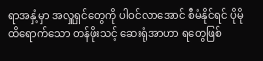ရာအနှံ့မှာ အလှူရှင်တွေကို ပါဝင်လာအောင် စီမံနိုင်ရင် ပိုမိုထိရောက်သော တန်ဖိုးသင့် ဆေးရုံအာဟာ ရတွေဖြစ်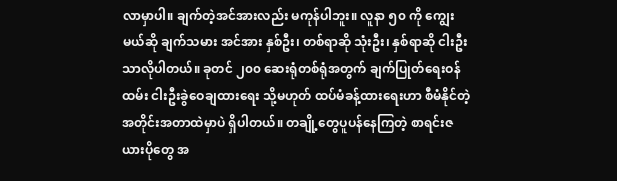လာမှာပါ။ ချက်တဲ့အင်အားလည်း မကုန်ပါဘူး။ လူနာ ၅၀ ကို ကျွေးမယ်ဆို ချက်သမား အင်အား နှစ်ဦး၊ တစ်ရာဆို သုံးဦး၊ နှစ်ရာဆို ငါးဦးသာလိုပါတယ်။ ခုတင် ၂၀၀ ဆေးရုံတစ်ရုံအတွက် ချက်ပြုတ်ရေးဝန်ထမ်း ငါးဦးခွဲဝေချထားရေး သို့မဟုတ် ထပ်မံခန့်ထားရေးဟာ စီမံနိုင်တဲ့ အတိုင်းအတာထဲမှာပဲ ရှိပါတယ်။ တချို့တွေပူပန်နေကြတဲ့ စာရင်းဇယားပိုတွေ အ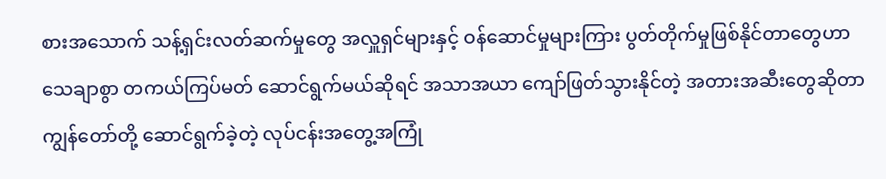စားအသောက် သန့်ရှင်းလတ်ဆက်မှုတွေ အလှူရှင်များနှင့် ဝန်ဆောင်မှုများကြား ပွတ်တိုက်မှုဖြစ်နိုင်တာတွေဟာ  သေချာစွာ တကယ်ကြပ်မတ် ဆောင်ရွက်မယ်ဆိုရင် အသာအယာ ကျော်ဖြတ်သွားနိုင်တဲ့ အတားအဆီးတွေဆိုတာ ကျွန်တော်တို့ ဆောင်ရွက်ခဲ့တဲ့ လုပ်ငန်းအတွေ့အကြုံ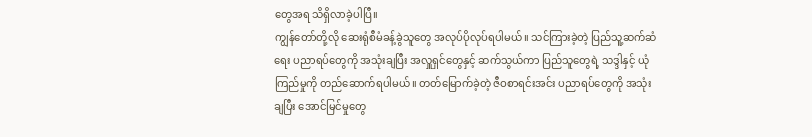တွေအရ သိရှိလာခဲ့ပါပြီ။
ကျွန်တော်တို့လို ဆေးရုံစီမံခန့်ခွဲသူတွေ အလုပ်ပိုလုပ်ရပါမယ်။ သင်ကြားခဲ့တဲ့ ပြည်သူ့ဆက်ဆံရေး ပညာရပ်တွေကို အသုံးချပြီး အလှူရှင်တွေနှင့် ဆက်သွယ်ကာ ပြည်သူတွေရဲ့ သဒ္ဒါနှင့် ယုံကြည်မှုကို တည်ဆောက်ရပါမယ်။ တတ်မြောက်ခဲ့တဲ့ ဇီဝစာရင်းအင်း ပညာရပ်တွေကို အသုံးချပြီး အောင်မြင်မှုတွေ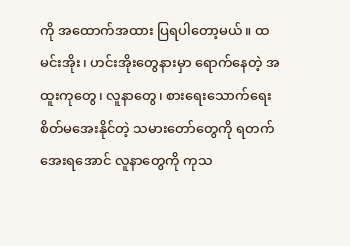ကို အထောက်အထား ပြရပါတော့မယ်။ ထမင်းအိုး၊ ဟင်းအိုးတွေနားမှာ ရောက်နေတဲ့ အထူးကုတွေ၊ လူနာတွေ၊ စားရေးသောက်ရေး စိတ်မအေးနိုင်တဲ့ သမားတော်တွေကို ရတက်အေးရအောင် လူနာတွေကို ကုသ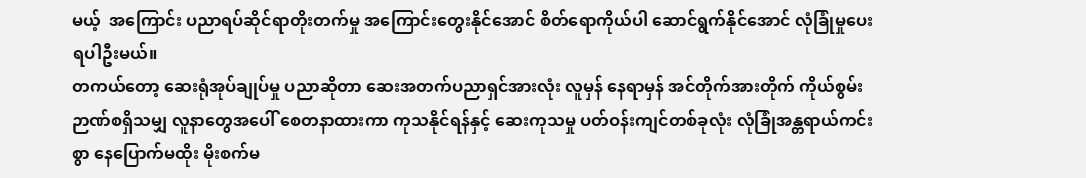မယ့်  အကြောင်း ပညာရပ်ဆိုင်ရာတိုးတက်မှု အကြောင်းတွေးနိုင်အောင် စိတ်ရောကိုယ်ပါ ဆောင်ရွက်နိုင်အောင် လုံခြုံမှုပေးရပါဦးမယ်။
တကယ်တော့ ဆေးရုံအုပ်ချုပ်မှု ပညာဆိုတာ ဆေးအတက်ပညာရှင်အားလုံး လူမှန် နေရာမှန် အင်တိုက်အားတိုက် ကိုယ်စွမ်း ဉာဏ်စရှိသမျှ လူနာတွေအပေါ် စေတနာထားကာ ကုသနိုင်ရန်နှင့် ဆေးကုသမှု ပတ်ဝန်းကျင်တစ်ခုလုံး လုံခြုံအန္တရာယ်ကင်းစွာ နေပြောက်မထိုး မိုးစက်မ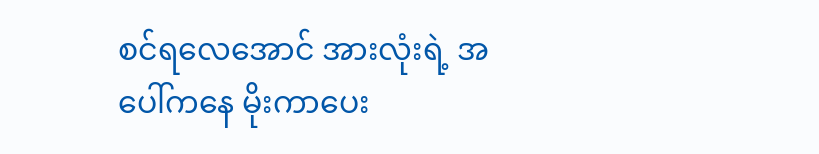စင်ရလေအောင် အားလုံးရဲ့ အပေါ်ကနေ မိုးကာပေး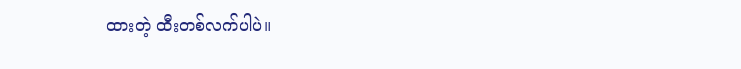ထားတဲ့ ထီးတစ်လက်ပါပဲ။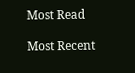Most Read

Most Recent